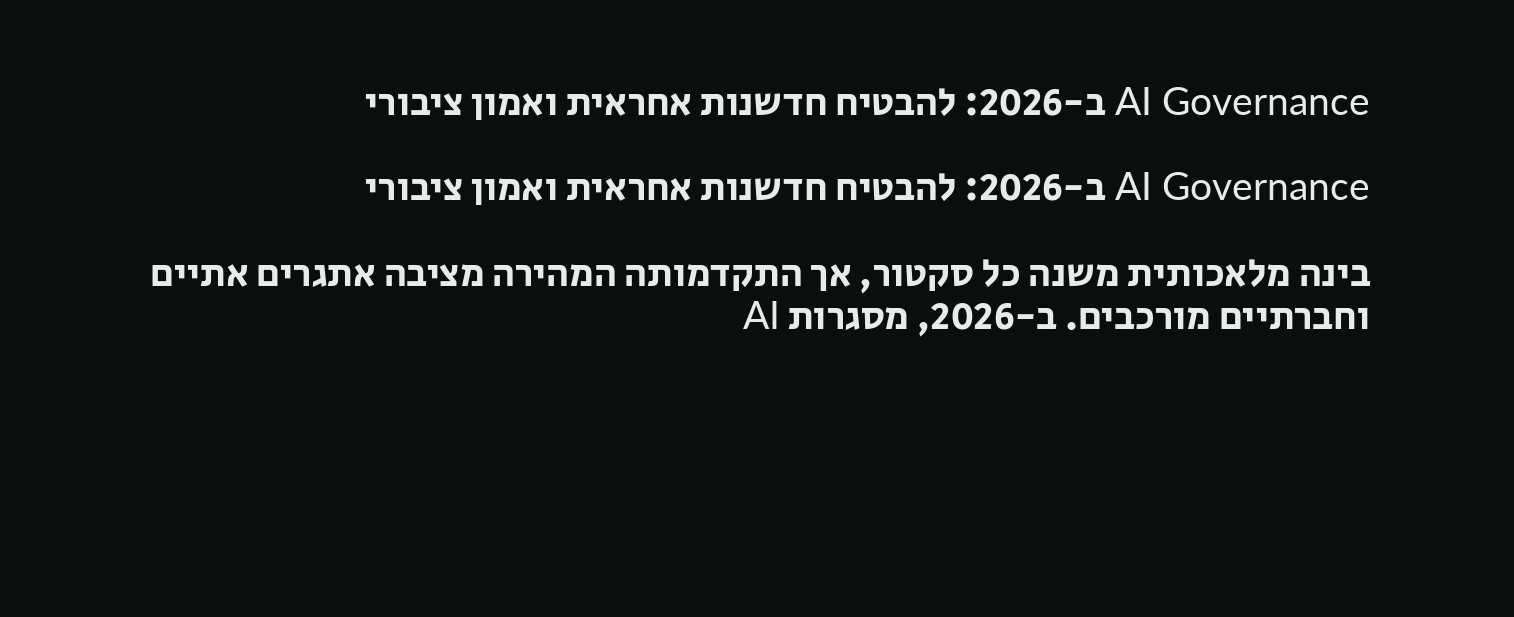AI Governance ב-2026: להבטיח חדשנות אחראית ואמון ציבורי

AI Governance ב-2026: להבטיח חדשנות אחראית ואמון ציבורי

בינה מלאכותית משנה כל סקטור, אך התקדמותה המהירה מציבה אתגרים אתיים וחברתיים מורכבים. ב-2026, מסגרות AI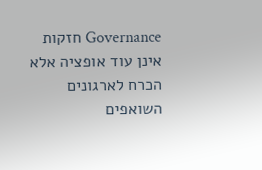Governance חזקות אינן עוד אופציה אלא הכרח לארגונים השואפים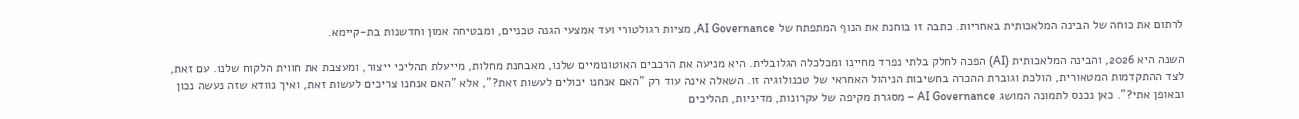לרתום את כוחה של הבינה המלאכותית באחריות. כתבה זו בוחנת את הנוף המתפתח של AI Governance, מציות רגולטורי ועד אמצעי הגנה טכניים, ומבטיחה אמון וחדשנות בת-קיימא.

השנה היא 2026, והבינה המלאכותית (AI) הפכה לחלק בלתי נפרד מחיינו ומכלכלה הגלובלית. היא מניעה את הרכבים האוטונומיים שלנו, מאבחנת מחלות, מייעלת תהליכי ייצור, ומעצבת את חווית הלקוח שלנו. עם זאת, לצד ההתקדמות המטאורית, הולכת וגוברת ההכרה בחשיבות הניהול האחראי של טכנולוגיה זו. השאלה אינה עוד רק "האם אנחנו יכולים לעשות זאת?", אלא "האם אנחנו צריכים לעשות זאת, ואיך נוודא שזה נעשה נכון ובאופן אתי?". כאן נכנס לתמונה המושג AI Governance – מסגרת מקיפה של עקרונות, מדיניות, תהליכים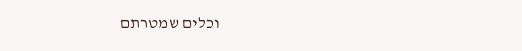וכלים שמטרתם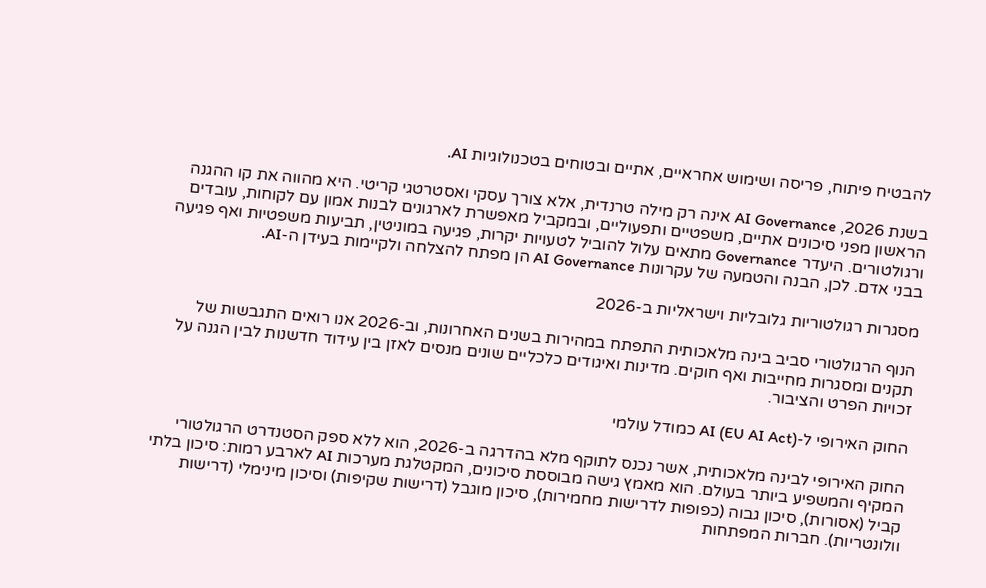להבטיח פיתוח, פריסה ושימוש אחראיים, אתיים ובטוחים בטכנולוגיות AI.

בשנת 2026, AI Governance אינה רק מילה טרנדית, אלא צורך עסקי ואסטרטגי קריטי. היא מהווה את קו ההגנה הראשון מפני סיכונים אתיים, משפטיים ותפעוליים, ובמקביל מאפשרת לארגונים לבנות אמון עם לקוחות, עובדים ורגולטורים. היעדר Governance מתאים עלול להוביל לטעויות יקרות, פגיעה במוניטין, תביעות משפטיות ואף פגיעה בבני אדם. לכן, הבנה והטמעה של עקרונות AI Governance הן מפתח להצלחה ולקיימות בעידן ה-AI.

מסגרות רגולטוריות גלובליות וישראליות ב-2026

הנוף הרגולטורי סביב בינה מלאכותית התפתח במהירות בשנים האחרונות, וב-2026 אנו רואים התגבשות של תקנים ומסגרות מחייבות ואף חוקים. מדינות ואיגודים כלכליים שונים מנסים לאזן בין עידוד חדשנות לבין הגנה על זכויות הפרט והציבור.

החוק האירופי ל-AI (EU AI Act) כמודל עולמי

החוק האירופי לבינה מלאכותית, אשר נכנס לתוקף מלא בהדרגה ב-2026, הוא ללא ספק הסטנדרט הרגולטורי המקיף והמשפיע ביותר בעולם. הוא מאמץ גישה מבוססת סיכונים, המקטלגת מערכות AI לארבע רמות: סיכון בלתי קביל (אסורות), סיכון גבוה (כפופות לדרישות מחמירות), סיכון מוגבל (דרישות שקיפות) וסיכון מינימלי (דרישות וולונטריות). חברות המפתחות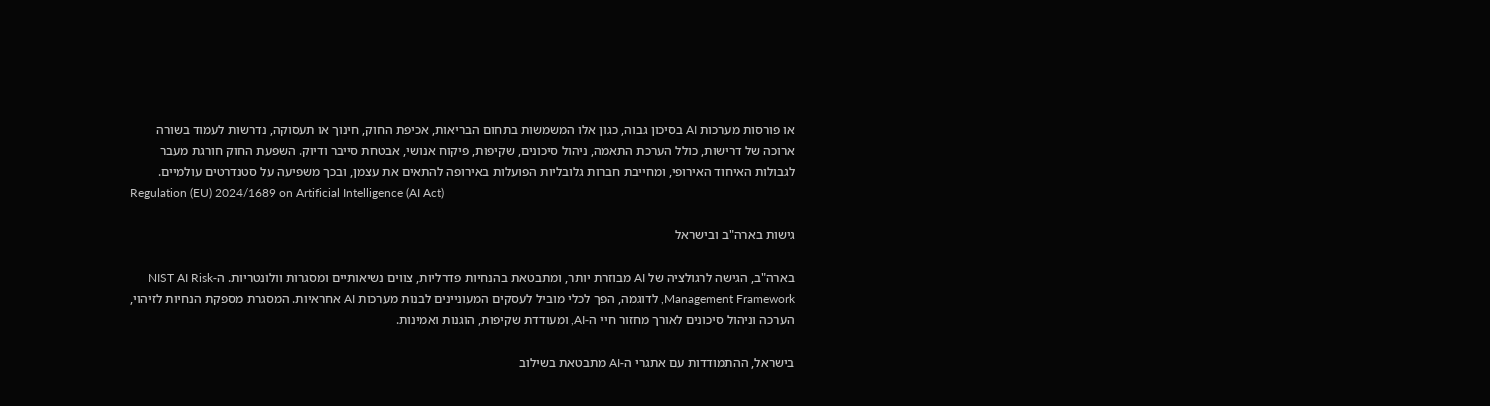או פורסות מערכות AI בסיכון גבוה, כגון אלו המשמשות בתחום הבריאות, אכיפת החוק, חינוך או תעסוקה, נדרשות לעמוד בשורה ארוכה של דרישות, כולל הערכת התאמה, ניהול סיכונים, שקיפות, פיקוח אנושי, אבטחת סייבר ודיוק. השפעת החוק חורגת מעבר לגבולות האיחוד האירופי, ומחייבת חברות גלובליות הפועלות באירופה להתאים את עצמן, ובכך משפיעה על סטנדרטים עולמיים.
Regulation (EU) 2024/1689 on Artificial Intelligence (AI Act)

גישות בארה"ב ובישראל

בארה"ב, הגישה לרגולציה של AI מבוזרת יותר, ומתבטאת בהנחיות פדרליות, צווים נשיאותיים ומסגרות וולונטריות. ה-NIST AI Risk Management Framework, לדוגמה, הפך לכלי מוביל לעסקים המעוניינים לבנות מערכות AI אחראיות. המסגרת מספקת הנחיות לזיהוי, הערכה וניהול סיכונים לאורך מחזור חיי ה-AI, ומעודדת שקיפות, הוגנות ואמינות.

בישראל, ההתמודדות עם אתגרי ה-AI מתבטאת בשילוב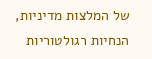של המלצות מדיניות, הנחיות רגולטוריות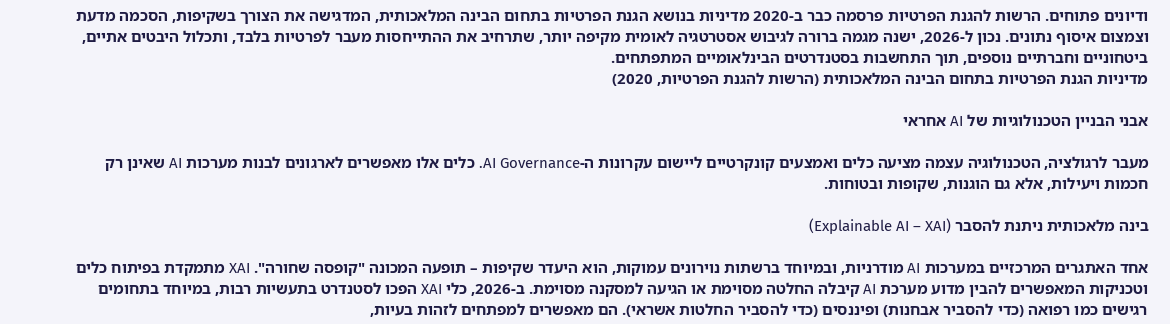ודיונים פתוחים. הרשות להגנת הפרטיות פרסמה כבר ב-2020 מדיניות בנושא הגנת הפרטיות בתחום הבינה המלאכותית, המדגישה את הצורך בשקיפות, הסכמה מדעת וצמצום איסוף נתונים. נכון ל-2026, ישנה מגמה ברורה לגיבוש אסטרטגיה לאומית מקיפה יותר, שתרחיב את ההתייחסות מעבר לפרטיות בלבד, ותכלול היבטים אתיים, ביטחוניים וחברתיים נוספים, תוך התחשבות בסטנדרטים הבינלאומיים המתפתחים.
מדיניות הגנת הפרטיות בתחום הבינה המלאכותית (הרשות להגנת הפרטיות, 2020)

אבני הבניין הטכנולוגיות של AI אחראי

מעבר לרגולציה, הטכנולוגיה עצמה מציעה כלים ואמצעים קונקרטיים ליישום עקרונות ה-AI Governance. כלים אלו מאפשרים לארגונים לבנות מערכות AI שאינן רק חכמות ויעילות, אלא גם הוגנות, שקופות ובטוחות.

בינה מלאכותית ניתנת להסבר (Explainable AI – XAI)

אחד האתגרים המרכזיים במערכות AI מודרניות, ובמיוחד ברשתות נוירונים עמוקות, הוא היעדר שקיפות – תופעה המכונה "קופסה שחורה". XAI מתמקדת בפיתוח כלים וטכניקות המאפשרים להבין מדוע מערכת AI קיבלה החלטה מסוימת או הגיעה למסקנה מסוימת. ב-2026, כלי XAI הפכו לסטנדרט בתעשיות רבות, במיוחד בתחומים רגישים כמו רפואה (כדי להסביר אבחנות) ופיננסים (כדי להסביר החלטות אשראי). הם מאפשרים למפתחים לזהות בעיות,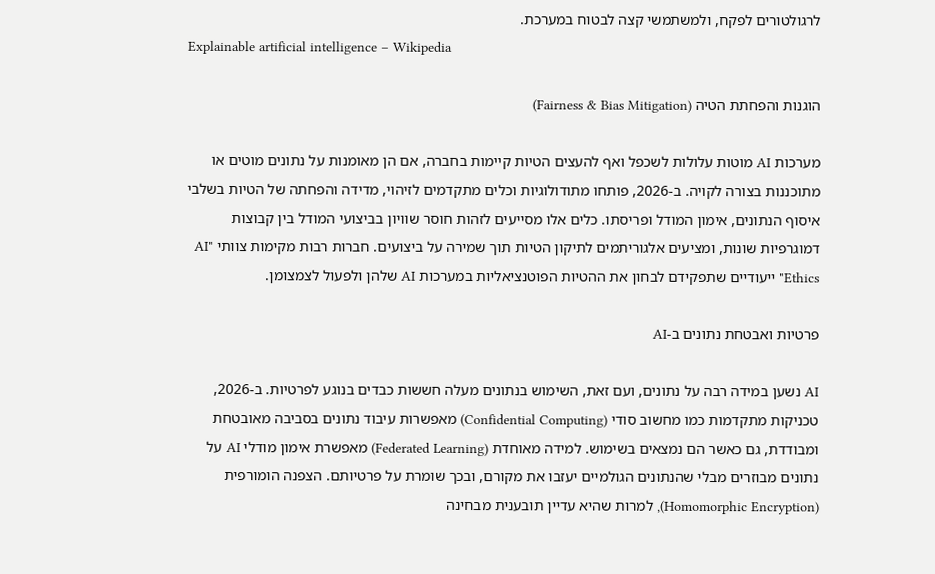לרגולטורים לפקח, ולמשתמשי קצה לבטוח במערכת.
Explainable artificial intelligence – Wikipedia

הוגנות והפחתת הטיה (Fairness & Bias Mitigation)

מערכות AI מוטות עלולות לשכפל ואף להעצים הטיות קיימות בחברה, אם הן מאומנות על נתונים מוטים או מתוכננות בצורה לקויה. ב-2026, פותחו מתודולוגיות וכלים מתקדמים לזיהוי, מדידה והפחתה של הטיות בשלבי איסוף הנתונים, אימון המודל ופריסתו. כלים אלו מסייעים לזהות חוסר שוויון בביצועי המודל בין קבוצות דמוגרפיות שונות, ומציעים אלגוריתמים לתיקון הטיות תוך שמירה על ביצועים. חברות רבות מקימות צוותי "AI Ethics" ייעודיים שתפקידם לבחון את ההטיות הפוטנציאליות במערכות AI שלהן ולפעול לצמצומן.

פרטיות ואבטחת נתונים ב-AI

AI נשען במידה רבה על נתונים, ועם זאת, השימוש בנתונים מעלה חששות כבדים בנוגע לפרטיות. ב-2026, טכניקות מתקדמות כמו מחשוב סודי (Confidential Computing) מאפשרות עיבוד נתונים בסביבה מאובטחת ומבודדת, גם כאשר הם נמצאים בשימוש. למידה מאוחדת (Federated Learning) מאפשרת אימון מודלי AI על נתונים מבוזרים מבלי שהנתונים הגולמיים יעזבו את מקורם, ובכך שומרת על פרטיותם. הצפנה הומורפית (Homomorphic Encryption), למרות שהיא עדיין תובענית מבחינה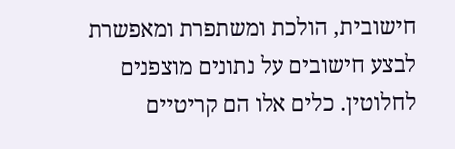חישובית, הולכת ומשתפרת ומאפשרת לבצע חישובים על נתונים מוצפנים לחלוטין. כלים אלו הם קריטיים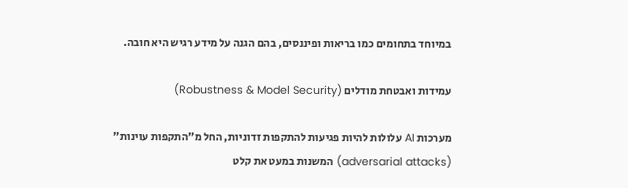במיוחד בתחומים כמו בריאות ופיננסים, בהם הגנה על מידע רגיש היא חובה.

עמידות ואבטחת מודלים (Robustness & Model Security)

מערכות AI עלולות להיות פגיעות להתקפות זדוניות, החל מ"התקפות עוינות" (adversarial attacks) המשנות במעט את קלט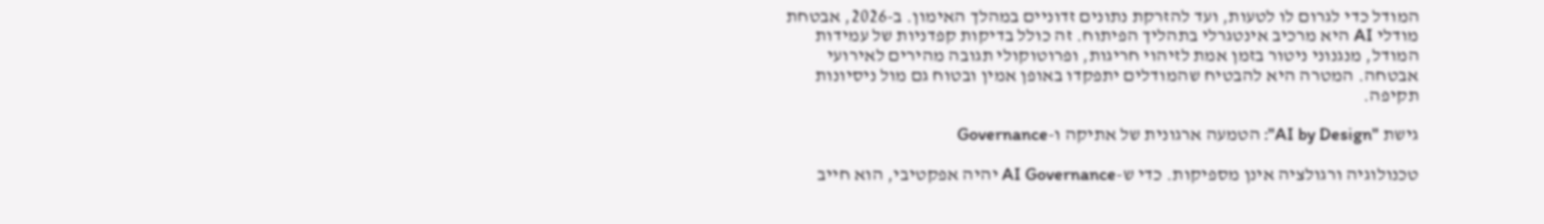המודל כדי לגרום לו לטעות, ועד להזרקת נתונים זדוניים במהלך האימון. ב-2026, אבטחת מודלי AI היא מרכיב אינטגרלי בתהליך הפיתוח. זה כולל בדיקות קפדניות של עמידות המודל, מנגנוני ניטור בזמן אמת לזיהוי חריגות, ופרוטוקולי תגובה מהירים לאירועי אבטחה. המטרה היא להבטיח שהמודלים יתפקדו באופן אמין ובטוח גם מול ניסיונות תקיפה.

גישת "AI by Design": הטמעה ארגונית של אתיקה ו-Governance

טכנולוגיה ורגולציה אינן מספיקות. כדי ש-AI Governance יהיה אפקטיבי, הוא חייב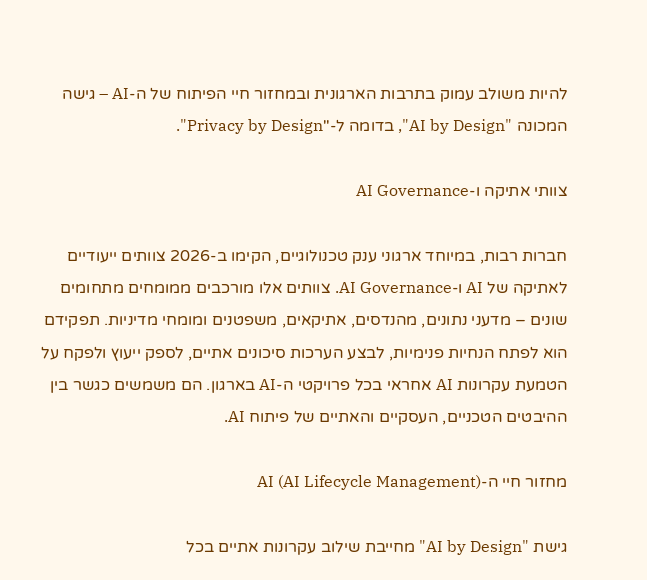להיות משולב עמוק בתרבות הארגונית ובמחזור חיי הפיתוח של ה-AI – גישה המכונה "AI by Design", בדומה ל-"Privacy by Design".

צוותי אתיקה ו-AI Governance

חברות רבות, במיוחד ארגוני ענק טכנולוגיים, הקימו ב-2026 צוותים ייעודיים לאתיקה של AI ו-AI Governance. צוותים אלו מורכבים ממומחים מתחומים שונים – מדעני נתונים, מהנדסים, אתיקאים, משפטנים ומומחי מדיניות. תפקידם הוא לפתח הנחיות פנימיות, לבצע הערכות סיכונים אתיים, לספק ייעוץ ולפקח על הטמעת עקרונות AI אחראי בכל פרויקטי ה-AI בארגון. הם משמשים כגשר בין ההיבטים הטכניים, העסקיים והאתיים של פיתוח AI.

מחזור חיי ה-AI (AI Lifecycle Management)

גישת "AI by Design" מחייבת שילוב עקרונות אתיים בכל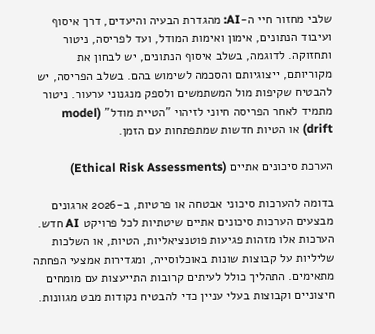שלבי מחזור חיי ה-AI: מהגדרת הבעיה והיעדים, דרך איסוף ועיבוד הנתונים, אימון ואימות המודל, ועד לפריסה, ניטור ותחזוקה. לדוגמה, בשלב איסוף הנתונים, יש לבחון את מקוריותם, ייצוגיותם והסכמה לשימוש בהם. בשלב הפריסה, יש להבטיח שקיפות מול המשתמשים ולספק מנגנוני ערעור. ניטור מתמיד לאחר הפריסה חיוני לזיהוי "הטיית מודל" (model drift) או הטיות חדשות שמתפתחות עם הזמן.

הערכת סיכונים אתיים (Ethical Risk Assessments)

בדומה להערכות סיכוני אבטחה או פרטיות, ב-2026 ארגונים מבצעים הערכות סיכונים אתיים שיטתיות לכל פרויקט AI חדש. הערכות אלו מזהות פגיעות פוטנציאליות, הטיות, או השלכות שליליות על קבוצות שונות באוכלוסייה, ומגדירות אמצעי הפחתה מתאימים. התהליך כולל לעיתים קרובות התייעצות עם מומחים חיצוניים וקבוצות בעלי עניין כדי להבטיח נקודות מבט מגוונות.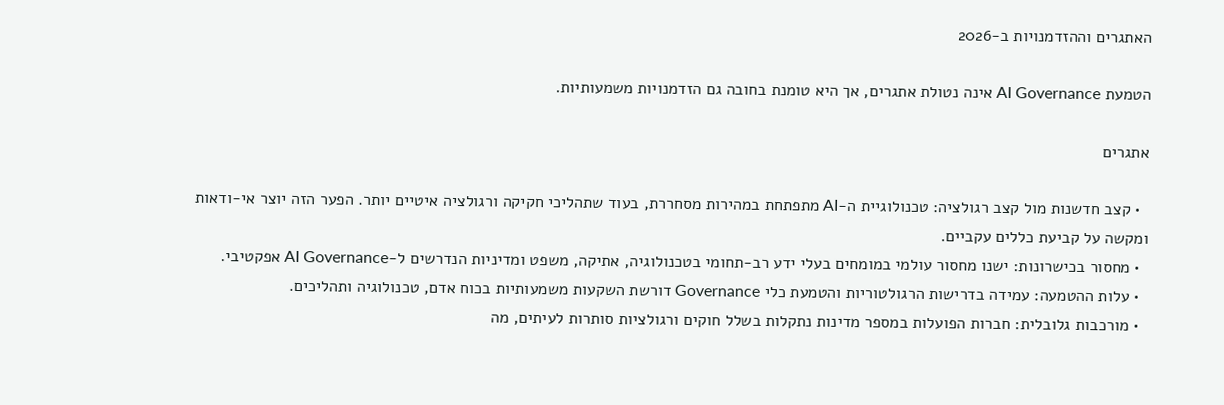האתגרים וההזדמנויות ב-2026

הטמעת AI Governance אינה נטולת אתגרים, אך היא טומנת בחובה גם הזדמנויות משמעותיות.

אתגרים

  • קצב חדשנות מול קצב רגולציה: טכנולוגיית ה-AI מתפתחת במהירות מסחררת, בעוד שתהליכי חקיקה ורגולציה איטיים יותר. הפער הזה יוצר אי-ודאות ומקשה על קביעת כללים עקביים.
  • מחסור בכישרונות: ישנו מחסור עולמי במומחים בעלי ידע רב-תחומי בטכנולוגיה, אתיקה, משפט ומדיניות הנדרשים ל-AI Governance אפקטיבי.
  • עלות ההטמעה: עמידה בדרישות הרגולטוריות והטמעת כלי Governance דורשת השקעות משמעותיות בכוח אדם, טכנולוגיה ותהליכים.
  • מורכבות גלובלית: חברות הפועלות במספר מדינות נתקלות בשלל חוקים ורגולציות סותרות לעיתים, מה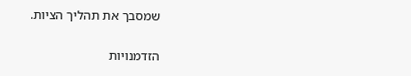שמסבך את תהליך הציות.

הזדמנויות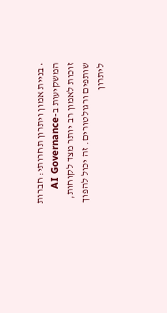• בניית אמון ויתרון תחרותי: חברות המשקיעות ב-AI Governance זוכות לאמון רב יותר מצד לקוחות, שותפים ורגולטורים. זה יכול להפוך ליתרון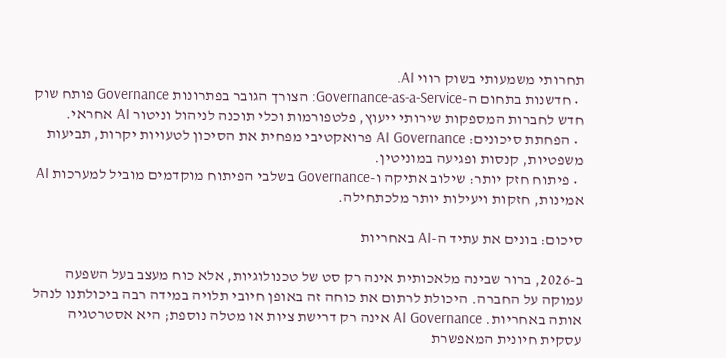תחרותי משמעותי בשוק רווי AI.
  • חדשנות בתחום ה-Governance-as-a-Service: הצורך הגובר בפתרונות Governance פותח שוק חדש לחברות המספקות שירותי ייעוץ, פלטפורמות וכלי תוכנה לניהול וניטור AI אחראי.
  • הפחתת סיכונים: AI Governance פרואקטיבי מפחית את הסיכון לטעויות יקרות, תביעות משפטיות, קנסות ופגיעה במוניטין.
  • פיתוח חזק יותר: שילוב אתיקה ו-Governance בשלבי הפיתוח מוקדמים מוביל למערכות AI אמינות, חזקות ויעילות יותר מלכתחילה.

סיכום: בונים את עתיד ה-AI באחריות

ב-2026, ברור שבינה מלאכותית אינה רק סט של טכנולוגיות, אלא כוח מעצב בעל השפעה עמוקה על החברה. היכולת לרתום את כוחה זה באופן חיובי תלויה במידה רבה ביכולתנו לנהל אותה באחריות. AI Governance אינה רק דרישת ציות או מטלה נוספת; היא אסטרטגיה עסקית חיונית המאפשרת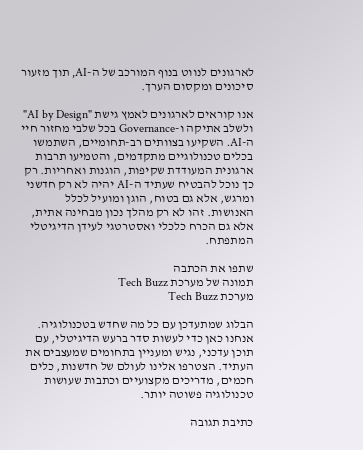לארגונים לנווט בנוף המורכב של ה-AI, תוך מזעור סיכונים ומקסום הערך.

אנו קוראים לארגונים לאמץ גישת "AI by Design" ולשלב אתיקה ו-Governance בכל שלבי מחזור חיי ה-AI. השקיעו בצוותים רב-תחומיים, השתמשו בכלים טכנולוגיים מתקדמים, והטמיעו תרבות ארגונית המעודדת שקיפות, הוגנות ואחריות. רק כך נוכל להבטיח שעתיד ה-AI יהיה לא רק חדשני ומרגש, אלא גם בטוח, הוגן ומועיל לכלל האנושות. זהו לא רק מהלך נכון מבחינה אתית, אלא גם הכרח כלכלי ואסטרטגי לעידן הדיגיטלי המתפתח.

שתפו את הכתבה
תמונה של מערכת Tech Buzz
מערכת Tech Buzz

הבלוג שמתעדכן עם כל מה שחדש בטכנולוגיה. אנחנו כאן כדי לעשות סדר ברעש הדיגיטלי, עם תוכן עדכני, נגיש ומעניין בתחומים שמעצבים את העתיד. הצטרפו אלינו לעולם של חדשנות, כלים חכמים, מדריכים מקצועיים וכתבות שעושות טכנולוגיה פשוטה יותר.

כתיבת תגובה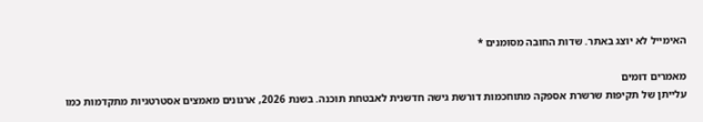האימייל לא יוצג באתר. שדות החובה מסומנים *

מאמרים דומים
עלייתן של תקיפות שרשרת אספקה מתוחכמות דורשת גישה חדשנית לאבטחת תוכנה. בשנת 2026, ארגונים מאמצים אסטרטגיות מתקדמות כמו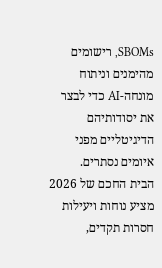SBOMs, רישומים מהימנים וניתוח מונחה-AI כדי לבצר את יסודותיהם הדיגיטליים מפני איומים נסתרים.
הבית החכם של 2026 מציע נוחות ויעילות חסרות תקדים,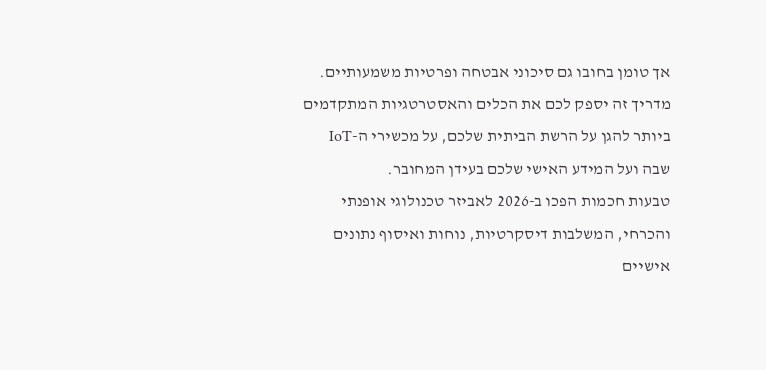אך טומן בחובו גם סיכוני אבטחה ופרטיות משמעותיים. מדריך זה יספק לכם את הכלים והאסטרטגיות המתקדמים ביותר להגן על הרשת הביתית שלכם, על מכשירי ה-IoT שבה ועל המידע האישי שלכם בעידן המחובר.
טבעות חכמות הפכו ב-2026 לאביזר טכנולוגי אופנתי והכרחי, המשלבות דיסקרטיות, נוחות ואיסוף נתונים אישיים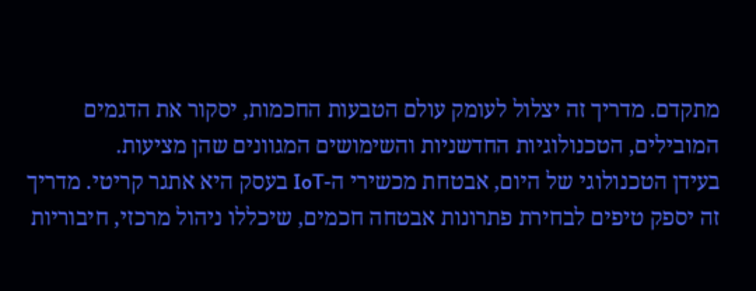מתקדם. מדריך זה יצלול לעומק עולם הטבעות החכמות, יסקור את הדגמים המובילים, הטכנולוגיות החדשניות והשימושים המגוונים שהן מציעות.
בעידן הטכנולוגי של היום, אבטחת מכשירי ה-IoT בעסק היא אתגר קריטי. מדריך זה יספק טיפים לבחירת פתרונות אבטחה חכמים, שיכללו ניהול מרכזי, חיבוריות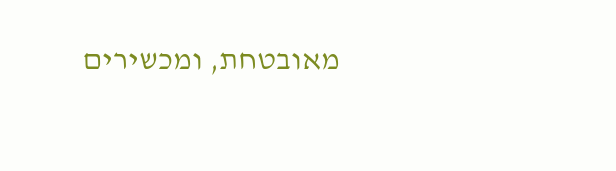מאובטחת, ומכשירים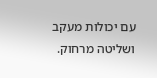עם יכולות מעקב ושליטה מרחוק.